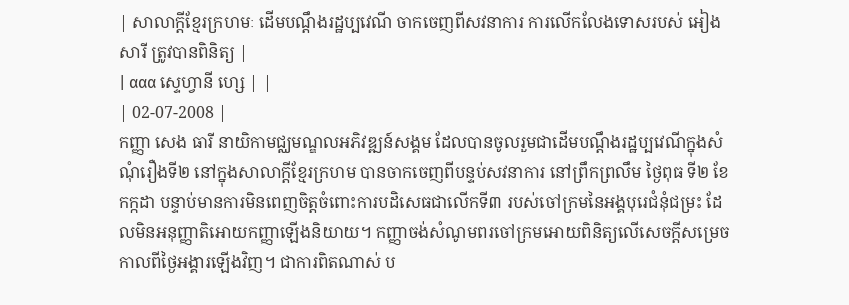| សាលាក្តីខ្មែរក្រហមៈ ដើមបណ្តឹងរដ្ឋប្បវេណី ចាកចេញពីសវនាការ ការលើកលែងទោសរបស់ អៀង សារី ត្រូវបានពិនិត្យ |
| ααα ស្ទេហ្វានី ហ្សេ | |
| 02-07-2008 |
កញ្ញា សេង ធារី នាយិកាមជ្ឈមណ្ឌលអភិវឌ្ឍន៍សង្គម ដែលបានចូលរួមជាដើមបណ្តឹងរដ្ឋប្បវេណីក្នុងសំណុំរឿងទី២ នៅក្នុងសាលាក្តីខ្មែរក្រហម បានចាកចេញពីបន្ទប់សវនាការ នៅព្រឹកព្រលឹម ថ្ងៃពុធ ទី២ ខែកក្កដា បន្ទាប់មានការមិនពេញចិត្តចំពោះការបដិសេធជាលើកទី៣ របស់ចៅក្រមនៃអង្គបុរេជំនុំជម្រះ ដែលមិនអនុញ្ញាតិអោយកញ្ញាឡើងនិយាយ។ កញ្ញាចង់សំណូមពរចៅក្រមអោយពិនិត្យលើសេចក្តីសម្រេចកាលពីថ្ងៃអង្គារឡើងវិញ។ ជាការពិតណាស់ ប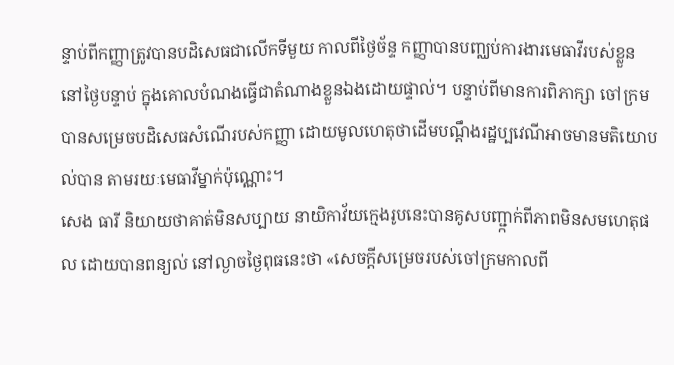ន្ទាប់ពីកញ្ញាត្រូវបានបដិសេធជាលើកទីមួយ កាលពីថ្ងៃច័ន្ទ កញ្ញាបានបញ្ឈប់ការងារមេធាវីរបស់ខ្លួន នៅថ្ងៃបន្ទាប់ ក្នុងគោលបំណងធ្វើជាតំណាងខ្លួនឯងដោយផ្ទាល់។ បន្ទាប់ពីមានការពិភាក្សា ចៅក្រមបានសម្រេចបដិសេធសំណើរបស់កញ្ញា ដោយមូលហេតុថាដើមបណ្តឹងរដ្ឋប្បវេណីអាចមានមតិយោបល់បាន តាមរយៈមេធាវីម្នាក់ប៉ុណ្ណោះ។
សេង ធារី និយាយថាគាត់មិនសប្បាយ នាយិកាវ័យក្មេងរូបនេះបានគូសបញ្ជា្កក់ពីភាពមិនសមហេតុផល ដោយបានពន្យល់ នៅល្ងាចថ្ងៃពុធនេះថា «សេចក្តីសម្រេចរបស់ចៅក្រមកាលពី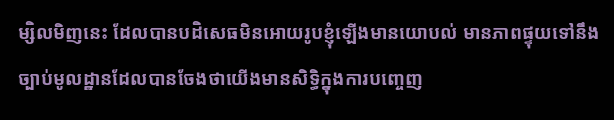ម្សិលមិញនេះ ដែលបានបដិសេធមិនអោយរូបខ្ញុំឡើងមានយោបល់ មានភាពផ្ទុយទៅនឹងច្បាប់មូលដ្ឋានដែលបានចែងថាយើងមានសិទ្ធិក្នុងការបញ្ចេញ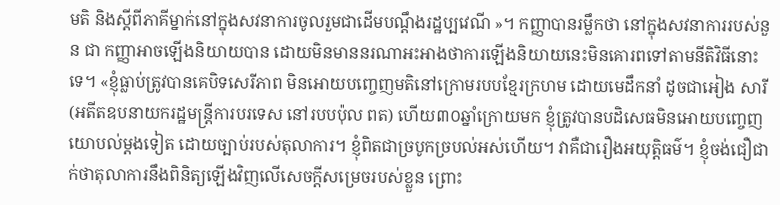មតិ និងស្តីពីភាគីម្នាក់នៅក្នុងសវនាការចូលរួមជាដើមបណ្តឹងរដ្ឋប្បវេណី »។ កញ្ញាបានរម្លឹកថា នៅក្នុងសវនាការរបស់នួន ជា កញ្ញាអាចឡើងនិយាយបាន ដោយមិនមាននរណាអះអាងថាការឡើងនិយាយនេះមិនគោរពទៅតាមនីតិវិធីនោះទេ។ «ខ្ញុំធ្លាប់ត្រូវបានគេបិទសេរីភាព មិនអោយបញ្ចេញមតិនៅក្រោមរបបខ្មែរក្រហម ដោយមេដឹកនាំ ដូចជាអៀង សារី (អតីតឧបនាយករដ្ឋមន្ត្រីការបរទេស នៅរបបប៉ុល ពត) ហើយ៣០ឆ្នាំក្រោយមក ខ្ញុំត្រូវបានបដិសេធមិនអោយបញ្ចេញយោបល់ម្តងទៀត ដោយច្បាប់របស់តុលាការ។ ខ្ញុំពិតជាច្របូកច្របល់អស់ហើយ។ វាគឺជារឿងអយុត្តិធម៌។ ខ្ញុំចង់ជឿជាក់ថាតុលាការនឹងពិនិត្យឡើងវិញលើសេចក្តីសម្រេចរបស់ខ្លួន ព្រោះ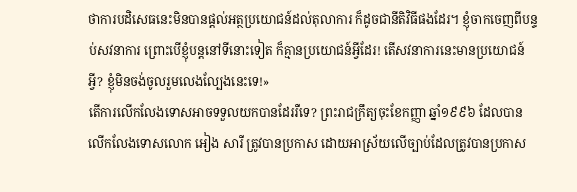ថាការបដិសេធនេះមិនបានផ្តល់អត្ថប្រយោជន៍ដល់តុលាការ ក៏ដូចជានីតិវិធីផងដែរ។ ខ្ញុំចាកចេញពីបន្ទប់សវនាការ ព្រោះបើខ្ញុំបន្តនៅទីនោះទៀត ក៏គ្មានប្រយោជន៍អ្វីដែរ! តើសវនាការនេះមានប្រយោជន៍អ្វី? ខ្ញុំមិនចង់ចូលរួមលេងល្បែងនេះទេ!»
តើការលើកលែងទោសអាចទទួលយកបានដែររឺទេ? ព្រះរាជក្រឹត្យចុះខែកញ្ញា ឆ្នាំ១៩៩៦ ដែលបានលើកលែងទោសលោក អៀង សារី ត្រូវបានប្រកាស ដោយអាស្រ័យលើច្បាប់ដែលត្រូវបានប្រកាស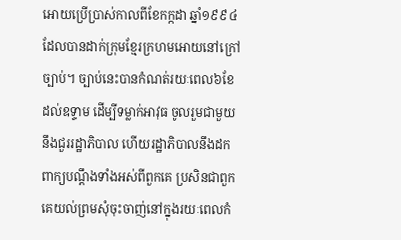អោយប្រើប្រាស់កាលពីខែកក្កដា ឆ្នាំ១៩៩៤ ដែលបានដាក់ក្រុមខ្មែរក្រហមអោយនៅក្រៅច្បាប់។ ច្បាប់នេះបានកំណត់រយៈពេល៦ខែ ដល់ឧទ្ទាម ដើម្បីទម្លាក់អាវុធ ចូលរួមជាមួយនឹងជួររដ្ឋាភិបាល ហើយរដ្ឋាភិបាលនឹងដកពាក្យបណ្តឹងទាំងអស់ពីពួកគេ ប្រសិនជាពួកគេយល់ព្រមសុំចុះចាញ់នៅក្នុងរយៈពេលកំ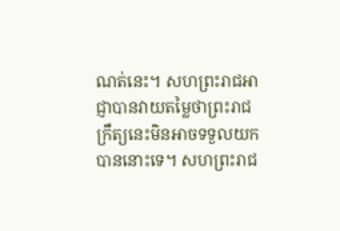ណត់នេះ។ សហព្រះរាជអាជ្ញាបានវាយតម្លៃថាព្រះរាជក្រឹត្យនេះមិនអាចទទួលយកបាននោះទេ។ សហព្រះរាជ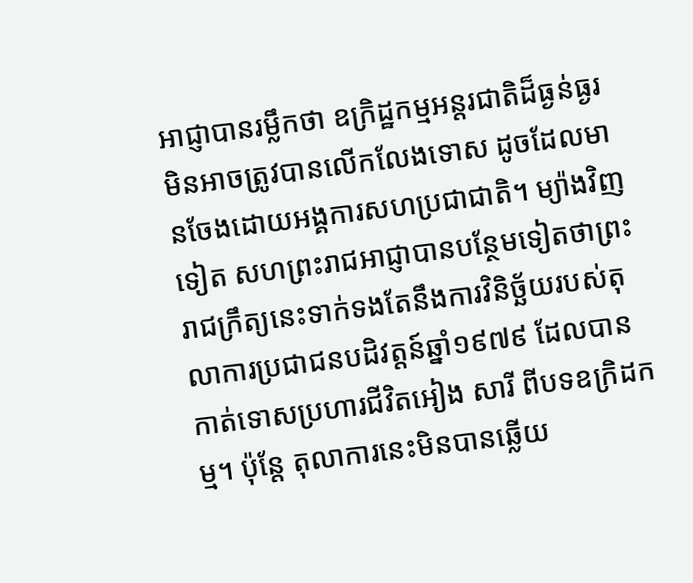អាជ្ញាបានរម្លឹកថា ឧក្រិដ្ឋកម្មអន្តរជាតិដ៏ធ្ងន់ធ្ងរ មិនអាចត្រូវបានលើកលែងទោស ដូចដែលមានចែងដោយអង្គការសហប្រជាជាតិ។ ម្យ៉ាងវិញទៀត សហព្រះរាជអាជ្ញាបានបន្ថែមទៀតថាព្រះរាជក្រឹត្យនេះទាក់ទងតែនឹងការវិនិច្ឆ័យរបស់តុលាការប្រជាជនបដិវត្តន៍ឆ្នាំ១៩៧៩ ដែលបានកាត់ទោសប្រហារជីវិតអៀង សារី ពីបទឧក្រិដកម្ម។ ប៉ុន្តែ តុលាការនេះមិនបានឆ្លើយ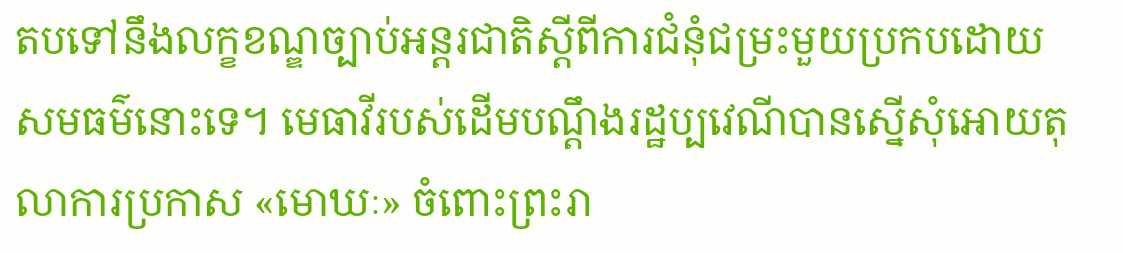តបទៅនឹងលក្ខខណ្ឌច្បាប់អន្តរជាតិស្តីពីការជំនុំជម្រះមួយប្រកបដោយសមធម៌នោះទេ។ មេធាវីរបស់ដើមបណ្តឹងរដ្ឋប្បវេណីបានស្នើសុំអោយតុលាការប្រកាស «មោឃៈ» ចំពោះព្រះរា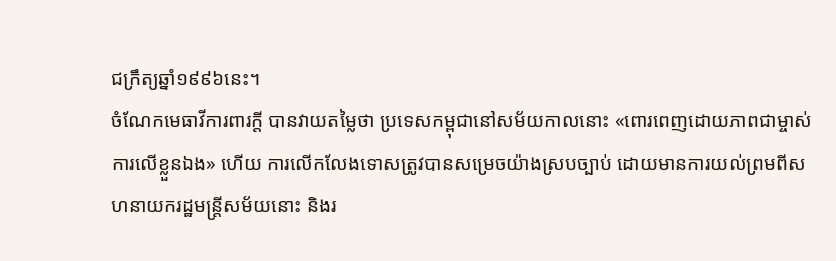ជក្រឹត្យឆ្នាំ១៩៩៦នេះ។
ចំណែកមេធាវីការពារក្តី បានវាយតម្លៃថា ប្រទេសកម្ពុជានៅសម័យកាលនោះ «ពោរពេញដោយភាពជាម្ចាស់ការលើខ្លួនឯង» ហើយ ការលើកលែងទោសត្រូវបានសម្រេចយ៉ាងស្របច្បាប់ ដោយមានការយល់ព្រមពីសហនាយករដ្ឋមន្ត្រីសម័យនោះ និងរ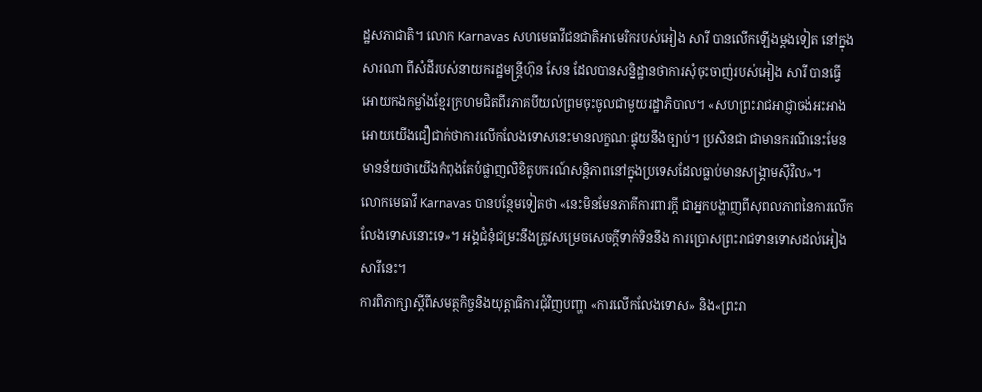ដ្ឋសភាជាតិ។ លោក Karnavas សហមេធាវីជនជាតិអាមេរិករបស់អៀង សារី បានលើកឡើងម្តងទៀត នៅក្នុងសារណា ពីសំដីរបស់នាយករដ្ឋមន្ត្រីហ៊ុន សែន ដែលបានសន្និដ្ឋានថាការសុំចុះចាញ់របស់អៀង សារី បានធ្វើអោយកងកម្លាំងខ្មែរក្រហមជិតពីរភាគបីយល់ព្រមចុះចូលជាមួយរដ្ឋាភិបាល។ «សហព្រះរាជអាជ្ញាចង់អះអាងអោយយើងជឿជាក់ថាការលើកលែងទោសនេះមានលក្ខណៈផ្ទុយនឹងច្បាប់។ ប្រសិនជា ជាមានករណីនេះមែន មានន័យថាយើងកំពុងតែបំផ្លាញលិខិតូបករណ៍សន្តិភាពនៅក្នុងប្រទេសដែលធ្លាប់មានសង្គ្រាមស៊ីវិល»។
លោកមេធាវី Karnavas បានបន្ថែមទៀតថា «នេះមិនមែនភាគីការពារក្តី ជាអ្នកបង្ហាញពីសុពលភាពនៃការលើកលែងទោសនោះទេ»។ អង្គជំនុំជម្រះនឹងត្រូវសម្រេចសេចក្តីទាក់ទិននឹង ការប្រោសព្រះរាជទានទោសដល់អៀង សារីនេះ។
ការពិភាក្សាស្តីពីសមត្ថកិច្ចនិងយុត្តាធិការជុំវិញបញ្ហា «ការលើកលែងទោស» និង«ព្រះរា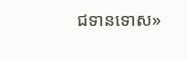ជទានទោស»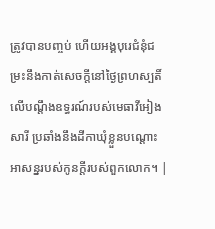ត្រូវបានបញ្ចប់ ហើយអង្គបុរេជំនុំជម្រះនឹងកាត់សេចក្តីនៅថ្ងៃព្រហស្បតិ៍ លើបណ្តឹងឧទ្ធរណ៍របស់មេធាវីអៀង សារី ប្រឆាំងនឹងដីកាឃុំខ្លួនបណ្តោះអាសន្នរបស់កូនក្តីរបស់ពួកលោក។ |